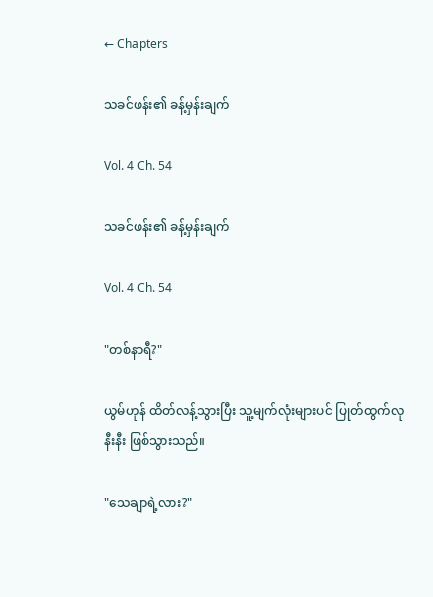← Chapters

သခင်ဖန်း၏ ခန့်မှန်းချက်

Vol. 4 Ch. 54

သခင်ဖန်း၏ ခန့်မှန်းချက်

Vol. 4 Ch. 54

"တစ်နာရီ?"

ယွမ်ဟုန် ထိတ်လန့်သွားပြီး သူ့မျက်လုံးများပင် ပြုတ်ထွက်လုနီးနီး ဖြစ်သွားသည်။

"သေချာရဲ့လား?"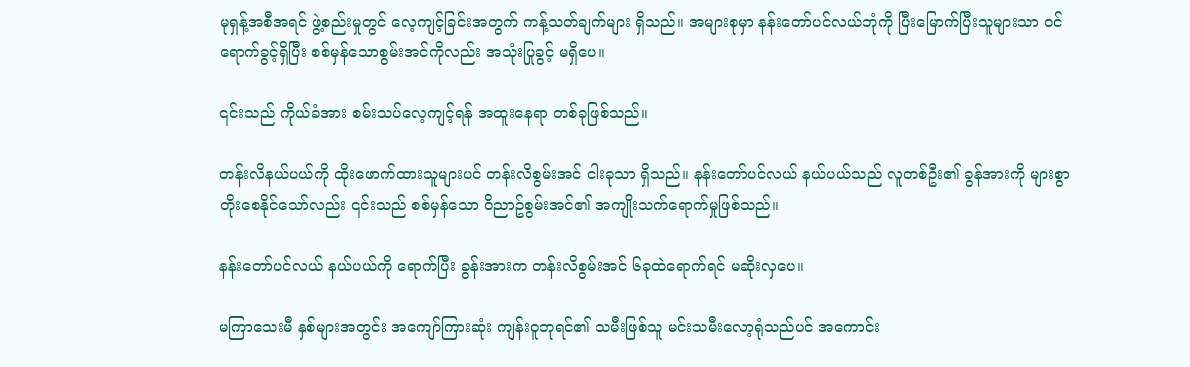မုရှန့်အစီအရင် ဖွဲ့စည်းမှုတွင် လေ့ကျင့်ခြင်းအတွက် ကန့်သတ်ချက်များ ရှိသည်။ အများစုမှာ နန်းတော်ပင်လယ်ဘုံကို ပြီးမြောက်ပြီးသူများသာ ဝင်ရောက်ခွင့်ရှိပြီး စစ်မှန်သောစွမ်းအင်ကိုလည်း အသုံးပြုခွင့် မရှိပေ။

၎င်းသည် ကိုယ်ခံအား စမ်းသပ်လေ့ကျင့်ရန် အထူးနေရာ တစ်ခုဖြစ်သည်။

တန်းလိနယ်ပယ်ကို ထိုးဖောက်ထားသူများပင် တန်းလိစွမ်းအင် ငါးခုသာ ရှိသည်။ နန်းတော်ပင်လယ် နယ်ပယ်သည် လူတစ်ဦး၏ ခွန်အားကို များစွာ တိုးစေနိုင်သော်လည်း ၎င်းသည် စစ်မှန်သော ဝိညာဥ်စွမ်းအင်၏ အကျိုးသက်ရောက်မှုဖြစ်သည်။

နန်းတော်ပင်လယ် နယ်ပယ်ကို ရောက်ပြီး ခွန်းအားက တန်းလိစွမ်းအင် ၆ခုထဲရောက်ရင် မဆိုးလှပေ။

မကြာသေးမီ နှစ်များအတွင်း အကျော်ကြားဆုံး ကျန်းဝူဘုရင်၏ သမီးဖြစ်သူ မင်းသမီးလော့ရုံသည်ပင် အကောင်း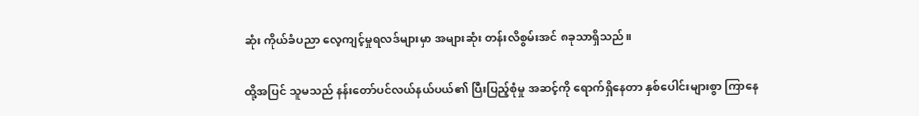ဆုံး ကိုယ်ခံပညာ လေ့ကျင့်မှုရလဒ်များမှာ အများဆုံး တန်းလိစွမ်းအင် ၈ခုသာရှိသည်။

ထို့အပြင် သူမသည် နန်းတော်ပင်လယ်နယ်ပယ်၏ ပြီးပြည့်စုံမှု အဆင့်ကို ရောက်ရှိနေတာ နှစ်ပေါင်းများစွာ ကြာနေ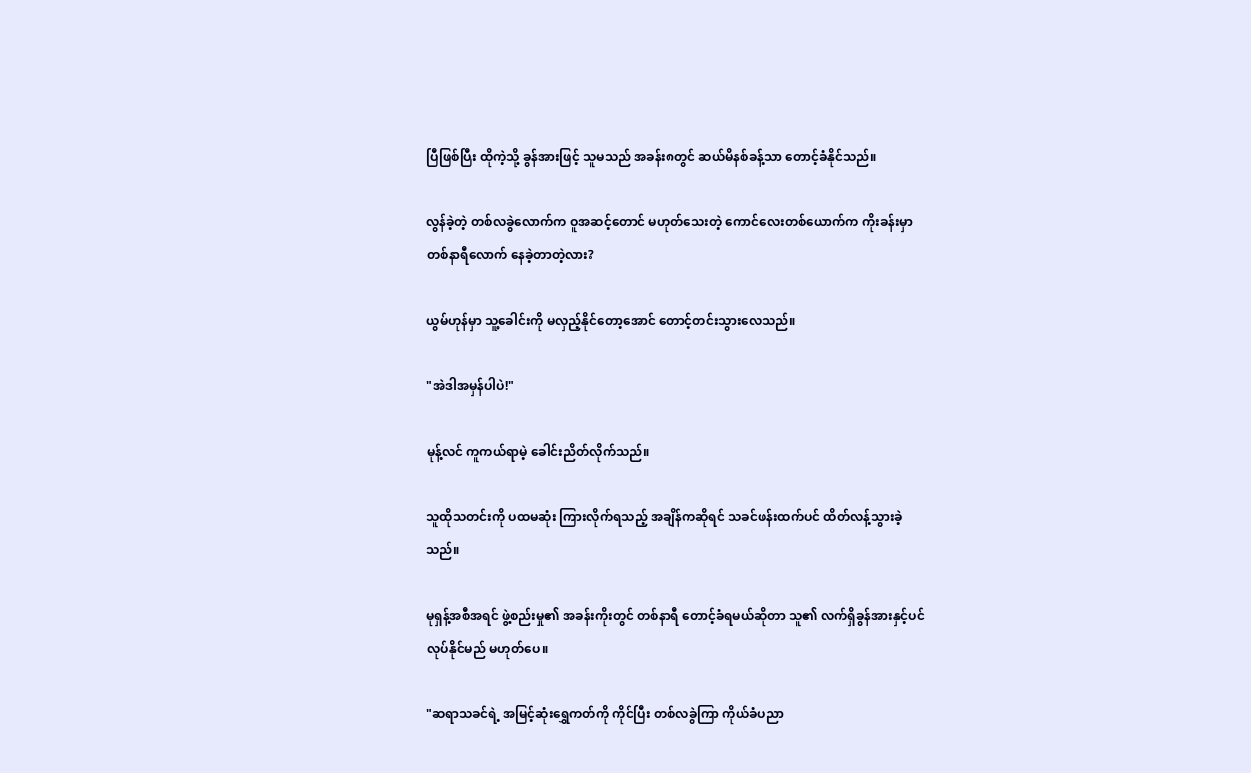ပြီဖြစ်ပြီး ထိုကဲ့သို့ ခွန်အားဖြင့် သူမသည် အခန်း၈တွင် ဆယ်မိနစ်ခန့်သာ တောင့်ခံနိုင်သည်။

လွန်ခဲ့တဲ့ တစ်လခွဲလောက်က ဝူအဆင့်တောင် မဟုတ်သေးတဲ့ ကောင်လေးတစ်ယောက်က ကိုးခန်းမှာ တစ်နာရီလောက် နေခဲ့တာတဲ့လား?

ယွမ်ဟုန်မှာ သူ့ခေါင်းကို မလှည့်နိုင်တော့အောင် တောင့်တင်းသွားလေသည်။

"အဲဒါအမှန်ပါပဲ!"

မုန့်လင် ကူကယ်ရာမဲ့ ခေါင်းညိတ်လိုက်သည်။

သူထိုသတင်းကို ပထမဆုံး ကြားလိုက်ရသည့် အချိန်ကဆိုရင် သခင်ဖန်းထက်ပင် ထိတ်လန့်သွားခဲ့သည်။

မုရှန့်အစီအရင် ဖွဲ့စည်းမှု၏ အခန်းကိုးတွင် တစ်နာရီ တောင့်ခံရမယ်ဆိုတာ သူ၏ လက်ရှိခွန်အားနှင့်ပင် လုပ်နိုင်မည် မဟုတ်ပေ။

"ဆရာသခင်ရဲ့ အမြင့်ဆုံးရွှေကတ်ကို ကိုင်ပြီး တစ်လခွဲကြာ ကိုယ်ခံပညာ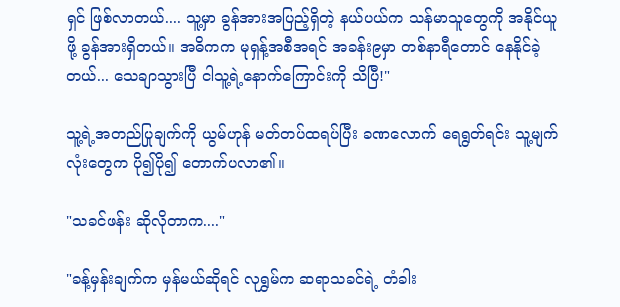ရှင် ဖြစ်လာတယ်.... သူ့မှာ ခွန်အားအပြည့်ရှိတဲ့ နယ်ပယ်က သန်မာသူတွေကို အနိုင်ယူဖို့ ခွန်အားရှိတယ်။ အဓိကက မုရှန့်အစီအရင် အခန်း၉မှာ တစ်နာရီတောင် နေနိုင်ခဲ့တယ်... သေချာသွားပြီ ငါသူ့ရဲ့နောက်ကြောင်းကို သိပြီ!"

သူ့ရဲ့အတည်ပြုချက်ကို ယွမ်ဟုန် မတ်တပ်ထရပ်ပြီး ခဏလောက် ရေရွတ်ရင်း သူ့မျက်လုံးတွေက ပို၍ပို၍ တောက်ပလာ၏။

"သခင်ဖန်း ဆိုလိုတာက...."

"ခန့်မှန်းချက်က မှန်မယ်ဆိုရင် လုရွှမ်က ဆရာသခင်ရဲ့ တံခါး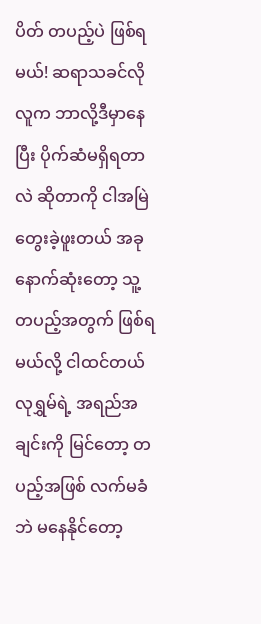ပိတ် တပည့်ပဲ ဖြစ်ရမယ်! ဆရာသခင်လိုလူက ဘာလို့ဒီမှာနေပြီး ပိုက်ဆံမရှိရတာလဲ ဆိုတာကို ငါအမြဲ တွေးခဲ့ဖူးတယ် အခုနောက်ဆုံးတော့ သူ့တပည့်အတွက် ဖြစ်ရမယ်လို့ ငါထင်တယ် လုရွှမ်ရဲ့ အရည်အချင်းကို မြင်တော့ တပည့်အဖြစ် လက်မခံဘဲ မနေနိုင်တော့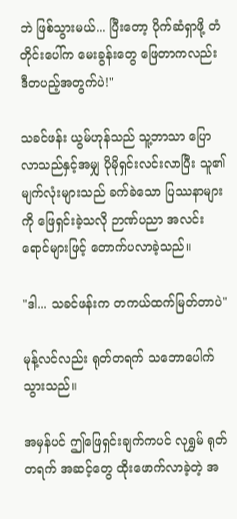ဘဲ ဖြစ်သွားမယ်... ပြီးတော့ ပိုက်ဆံရှာဖို့ တံတိုင်းပေါ်က မေးခွန်းတွေ ဖြေတာကလည်း ဒီတပည့်အတွက်ပဲ!"

သခင်ဖန်း ယွမ်ဟုန်သည် သူ့ဘာသာ ပြောလာသည်နှင့်အမျှ ပိုမိုရှင်းလင်းလာပြီး သူ၏ မျက်လုံးများသည် ခက်ခဲသော ပြဿနာများကို ဖြေရှင်းခဲ့သလို ဉာဏ်ပညာ အလင်းရောင်များဖြင့် တောက်ပလာခဲ့သည်။

"ဒါ... သခင်ဖန်းက တကယ်ထက်မြတ်တာပဲ"

မုန့်လင်လည်း ရုတ်တရက် သဘောပေါက်သွားသည်။

အမှန်ပင် ဤဖြေရှင်းချက်ကပင် လုရွှမ် ရုတ်တရက် အဆင့်တွေ ထိုးဖောက်လာခဲ့တဲ့ အ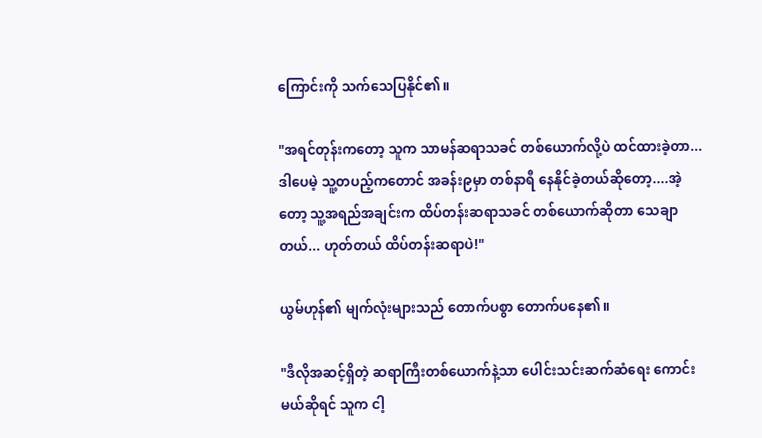ကြောင်းကို သက်သေပြနိုင်၏။

"အရင်တုန်းကတော့ သူက သာမန်ဆရာသခင် တစ်ယောက်လို့ပဲ ထင်ထားခဲ့တာ...ဒါပေမဲ့ သူ့တပည့်ကတောင် အခန်း၉မှာ တစ်နာရီ နေနိုင်ခဲ့တယ်ဆိုတော့....အဲ့တော့ သူ့အရည်အချင်းက ထိပ်တန်းဆရာသခင် တစ်ယောက်ဆိုတာ သေချာတယ်... ဟုတ်တယ် ထိပ်တန်းဆရာပဲ!"

ယွမ်ဟုန်၏ မျက်လုံးများသည် တောက်ပစွာ တောက်ပနေ၏။

"ဒီလိုအဆင့်ရှိတဲ့ ဆရာကြီးတစ်ယောက်နဲ့သာ ပေါင်းသင်းဆက်ဆံရေး ကောင်းမယ်ဆိုရင် သူက ငါ့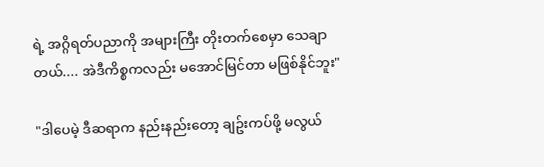ရဲ့ အဂ္ဂိရတ်ပညာကို အများကြီး တိုးတက်စေမှာ သေချာတယ်.... အဲဒီကိစ္စကလည်း မအောင်မြင်တာ မဖြစ်နိုင်ဘူး"

"ဒါပေမဲ့ ဒီဆရာက နည်းနည်းတော့ ချဥ်းကပ်ဖို့ မလွယ်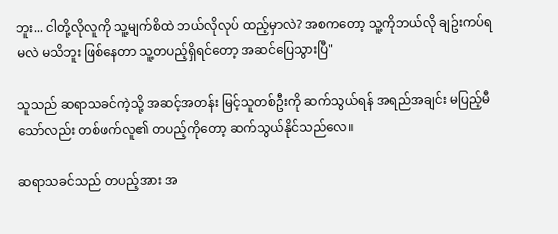ဘူး... ငါတို့လိုလူကို သူ့မျက်စိထဲ ဘယ်လိုလုပ် ထည့်မှာလဲ? အစကတော့ သူ့ကိုဘယ်လို ချဥ်းကပ်ရမလဲ မသိဘူး ဖြစ်နေတာ သူ့တပည့်ရှိရင်တော့ အဆင်ပြေသွားပြီ"

သူသည် ဆရာသခင်ကဲ့သို့ အဆင့်အတန်း မြင့်သူတစ်ဦးကို ဆက်သွယ်ရန် အရည်အချင်း မပြည့်မီသော်လည်း တစ်ဖက်လူ၏ တပည့်ကိုတော့ ဆက်သွယ်နိုင်သည်လေ။

ဆရာသခင်သည် တပည့်အား အ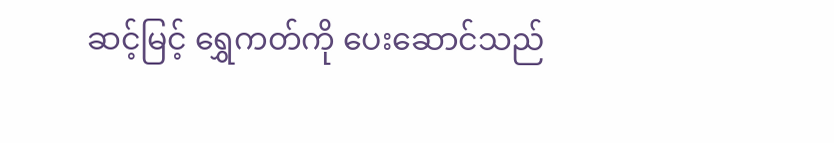ဆင့်မြင့် ရွှေကတ်ကို ပေးဆောင်သည်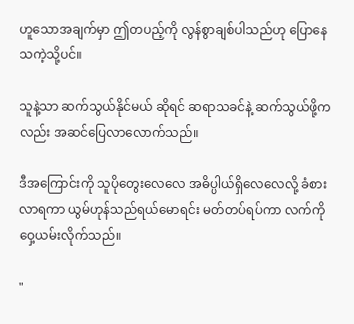ဟူသောအချက်မှာ ဤတပည့်ကို လွန်စွာချစ်ပါသည်ဟု ပြောနေသကဲ့သို့ပင်။

သူနဲ့သာ ဆက်သွယ်နိုင်မယ် ဆိုရင် ဆရာသခင်နဲ့ ဆက်သွယ်ဖို့ကလည်း အဆင်ပြေလာလောက်သည်။

ဒီအကြောင်းကို သူပိုတွေးလေလေ အဓိပ္ပါယ်ရှိလေလေလို့ ခံစားလာရကာ ယွမ်ဟုန်သည်ရယ်မောရင်း မတ်တပ်ရပ်ကာ လက်ကိုဝှေ့ယမ်းလိုက်သည်။

"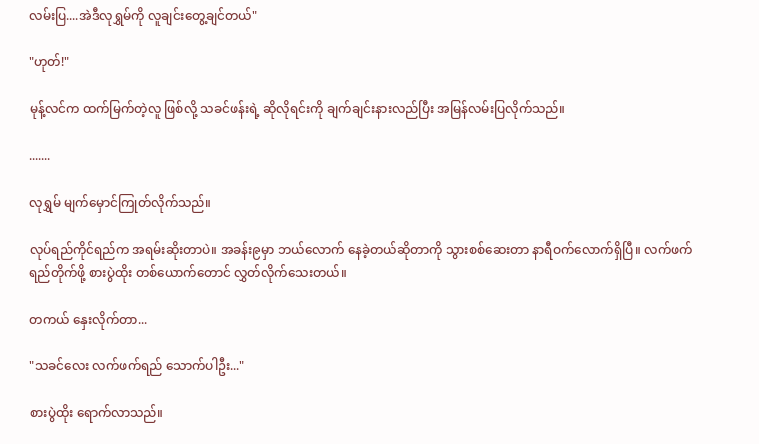လမ်းပြ....အဲဒီလုရွှမ်ကို လူချင်းတွေ့ချင်တယ်"

"ဟုတ်!"

မုန့်လင်က ထက်မြက်တဲ့လူ ဖြစ်လို့ သခင်ဖန်းရဲ့ ဆိုလိုရင်းကို ချက်ချင်းနားလည်ပြီး အမြန်လမ်းပြလိုက်သည်။

.......

လုရွှမ် မျက်မှောင်ကြုတ်လိုက်သည်။

လုပ်ရည်ကိုင်ရည်က အရမ်းဆိုးတာပဲ။ အခန်း၉မှာ ဘယ်လောက် နေခဲ့တယ်ဆိုတာကို သွားစစ်ဆေးတာ နာရီဝက်လောက်ရှိပြီ။ လက်ဖက်ရည်တိုက်ဖို့ စားပွဲထိုး တစ်ယောက်တောင် လွှတ်လိုက်သေးတယ်။

တကယ် နှေးလိုက်တာ...

"သခင်လေး လက်ဖက်ရည် သောက်ပါဦး..."

စားပွဲထိုး ရောက်လာသည်။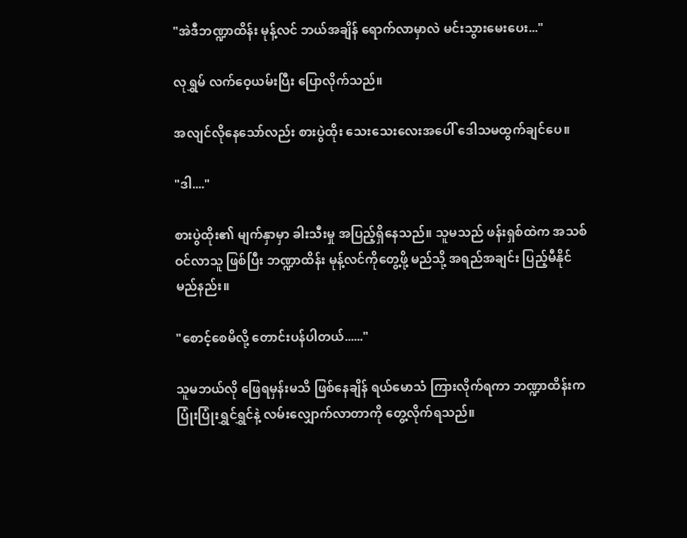"အဲဒီဘဏ္ဍာထိန်း မုန့်လင် ဘယ်အချိန် ရောက်လာမှာလဲ မင်းသွားမေးပေး..."

လုရွှမ် လက်ဝေ့ယမ်းပြီး ပြောလိုက်သည်။

အလျင်လိုနေသော်လည်း စားပွဲထိုး သေးသေးလေးအပေါ် ဒေါသမထွက်ချင်ပေ။

"ဒါ...."

စားပွဲထိုး၏ မျက်နှာမှာ ခါးသီးမှု အပြည့်ရှိနေသည်။ သူမသည် ဖန်းရှစ်ထဲက အသစ်ဝင်လာသူ ဖြစ်ပြီး ဘဏ္ဍာထိန်း မုန့်လင်ကိုတွေ့ဖို့ မည်သို့ အရည်အချင်း ပြည့်မီနိုင်မည်နည်း။

"စောင့်စေမိလို့ တောင်းပန်ပါတယ်......"

သူမဘယ်လို ဖြေရမှန်းမသိ ဖြစ်နေချိန် ရယ်မောသံ ကြားလိုက်ရကာ ဘဏ္ဍာထိန်းက ပြုံးပြုံးရွှင်ရွှင်နဲ့ လမ်းလျှောက်လာတာကို တွေ့လိုက်ရသည်။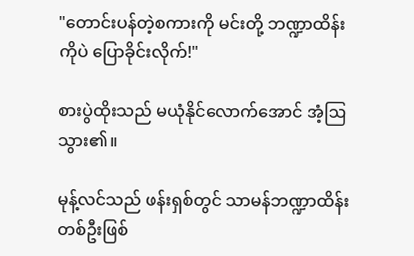"တောင်းပန်တဲ့စကားကို မင်းတို့ ဘဏ္ဍာထိန်းကိုပဲ ပြောခိုင်းလိုက်!"

စားပွဲထိုးသည် မယုံနိုင်လောက်အောင် အံ့ဩသွား၏။

မုန့်လင်သည် ဖန်းရှစ်တွင် သာမန်ဘဏ္ဍာထိန်း တစ်ဦးဖြစ်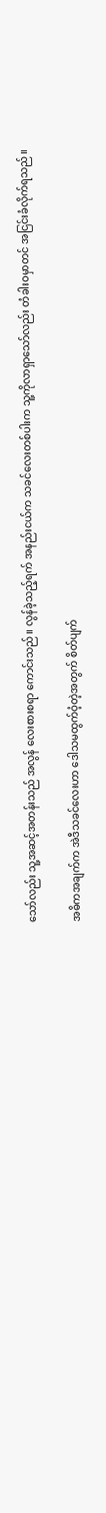သော်လည်း သူ့အဆင့်အတန်းသည် အလွန် လေးစားစရာ ကောင်းသည်။ လွန်ခဲ့သည့်ရက် အနည်းငယ်က သခင်လေးတစ်ပါးက သူ့ကိုလာရှာသော်လည်း တံခါးဝမှာတင် အငြင်းခံလိုက်ရသည်။

အဓိကအချက်က အဲဒီသခင်လေးဟာ ဒေါသမထွက်ဝံ့တဲ့အတွက် စိတ်ပျက်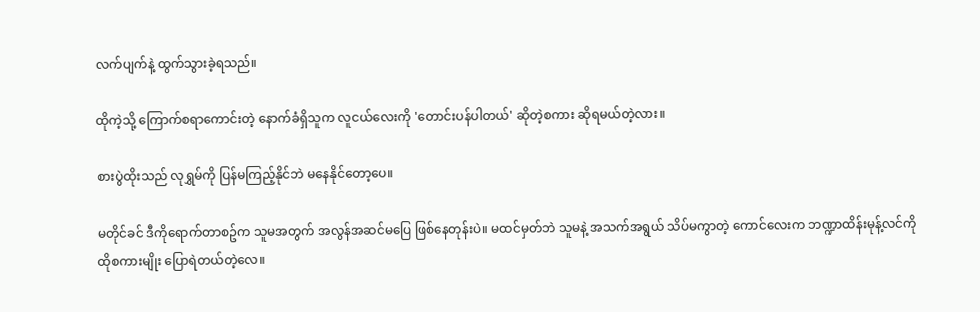လက်ပျက်နဲ့ ထွက်သွားခဲ့ရသည်။

ထိုကဲ့သို့ ကြောက်စရာကောင်းတဲ့ နောက်ခံရှိသူက လူငယ်လေးကို 'တောင်းပန်ပါတယ်' ဆိုတဲ့စကား ဆိုရမယ်တဲ့လား။

စားပွဲထိုးသည် လုရွှမ်ကို ပြန်မကြည့်နိုင်ဘဲ မနေနိုင်တော့ပေ။

မတိုင်ခင် ဒီကိုရောက်တာစဥ်က သူမအတွက် အလွန်အဆင်မပြေ ဖြစ်နေတုန်းပဲ။ မထင်မှတ်ဘဲ သူမနဲ့ အသက်အရွယ် သိပ်မကွာတဲ့ ကောင်လေးက ဘဏ္ဍာထိန်းမုန့်လင်ကို ထိုစကားမျိုး ပြောရဲတယ်တဲ့လေ။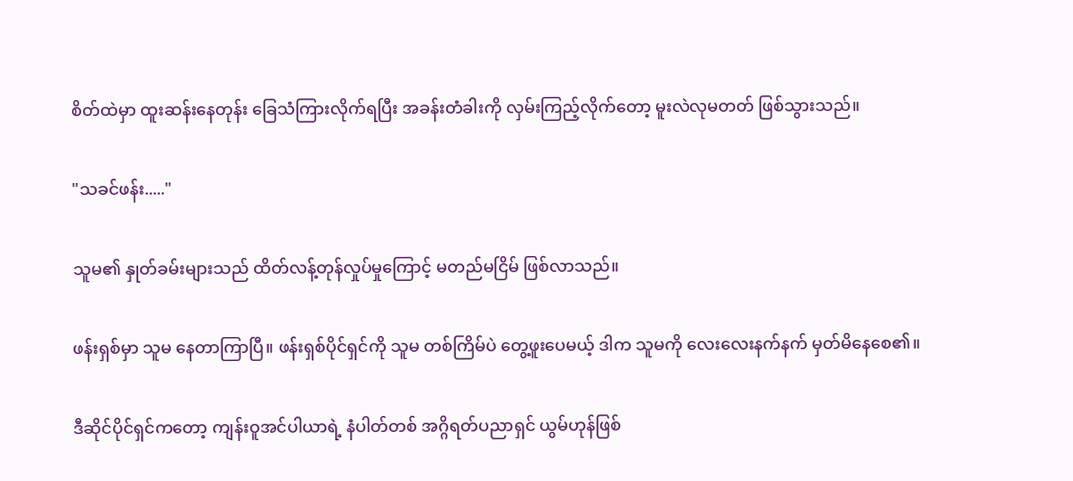စိတ်ထဲမှာ ထူးဆန်းနေတုန်း ခြေသံကြားလိုက်ရပြီး အခန်းတံခါးကို လှမ်းကြည့်လိုက်တော့ မူးလဲလုမတတ် ဖြစ်သွားသည်။

"သခင်ဖန်း....."

သူမ၏ နှုတ်ခမ်းများသည် ထိတ်လန့်တုန်လှုပ်မှုကြောင့် မတည်မငြိမ် ဖြစ်လာသည်။

ဖန်းရှစ်မှာ သူမ နေတာကြာပြီ။ ဖန်းရှစ်ပိုင်ရှင်ကို သူမ တစ်ကြိမ်ပဲ တွေ့ဖူးပေမယ့် ဒါက သူမကို လေးလေးနက်နက် မှတ်မိနေစေ၏။

ဒီဆိုင်ပိုင်ရှင်ကတော့ ကျန်းဝူအင်ပါယာရဲ့ နံပါတ်တစ် အဂ္ဂိရတ်ပညာရှင် ယွမ်ဟုန်ဖြစ်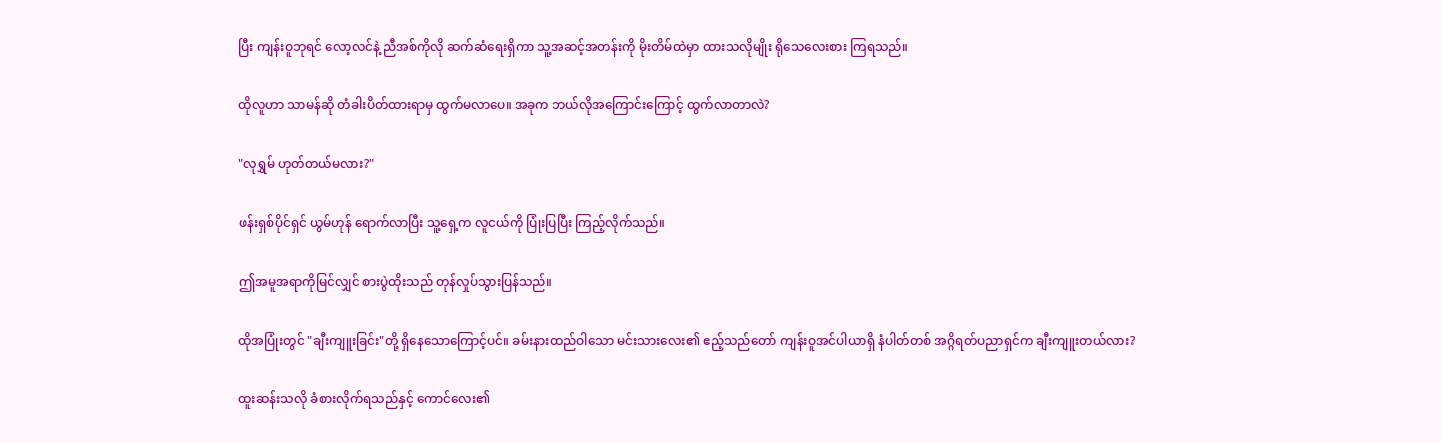ပြီး ကျန်းဝူဘုရင် လော့လင်နဲ့ ညီအစ်ကိုလို ဆက်ဆံရေးရှိကာ သူ့အဆင့်အတန်းကို မိုးတိမ်ထဲမှာ ထားသလိုမျိုး ရိုသေလေးစား ကြရသည်။

ထိုလူဟာ သာမန်ဆို တံခါးပိတ်ထားရာမှ ထွက်မလာပေ။ အခုက ဘယ်လိုအကြောင်းကြောင့် ထွက်လာတာလဲ?

"လုရွှမ် ဟုတ်တယ်မလား?"

ဖန်းရှစ်ပိုင်ရှင် ယွမ်ဟုန် ရောက်လာပြီး သူ့ရှေ့က လူငယ်ကို ပြုံးပြပြီး ကြည့်လိုက်သည်။

ဤအမူအရာကိုမြင်လျှင် စားပွဲထိုးသည် တုန်လှုပ်သွားပြန်သည်။

ထိုအပြုံးတွင် "ချီးကျူးခြင်း"တို့ ရှိနေသောကြောင့်ပင်။ ခမ်းနားထည်ဝါသော မင်းသားလေး၏ ဧည့်သည်တော် ကျန်းဝူအင်ပါယာရှိ နံပါတ်တစ် အဂ္ဂိရတ်ပညာရှင်က ချီးကျူးတယ်လား?

ထူးဆန်းသလို ခံစားလိုက်ရသည်နှင့် ကောင်လေး၏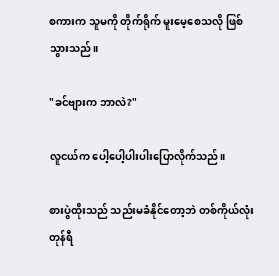စကားက သူမကို တိုက်ရိုက် မူးမေ့စေသလို ဖြစ်သွားသည်။

"ခင်ဗျားက ဘာလဲ?"

လူငယ်က ပေါ့ပေါ့ပါးပါးပြောလိုက်သည်။

စားပွဲထိုးသည် သည်းမခံနိုင်တော့ဘဲ တစ်ကိုယ်လုံး တုန်ရီ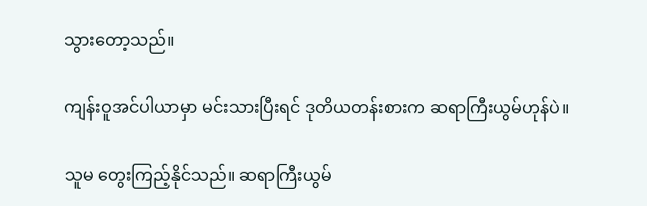သွားတော့သည်။

ကျန်းဝူအင်ပါယာမှာ မင်းသားပြီးရင် ဒုတိယတန်းစားက ဆရာကြီးယွမ်ဟုန်ပဲ။

သူမ တွေးကြည့်နိုင်သည်။ ဆရာကြီးယွမ်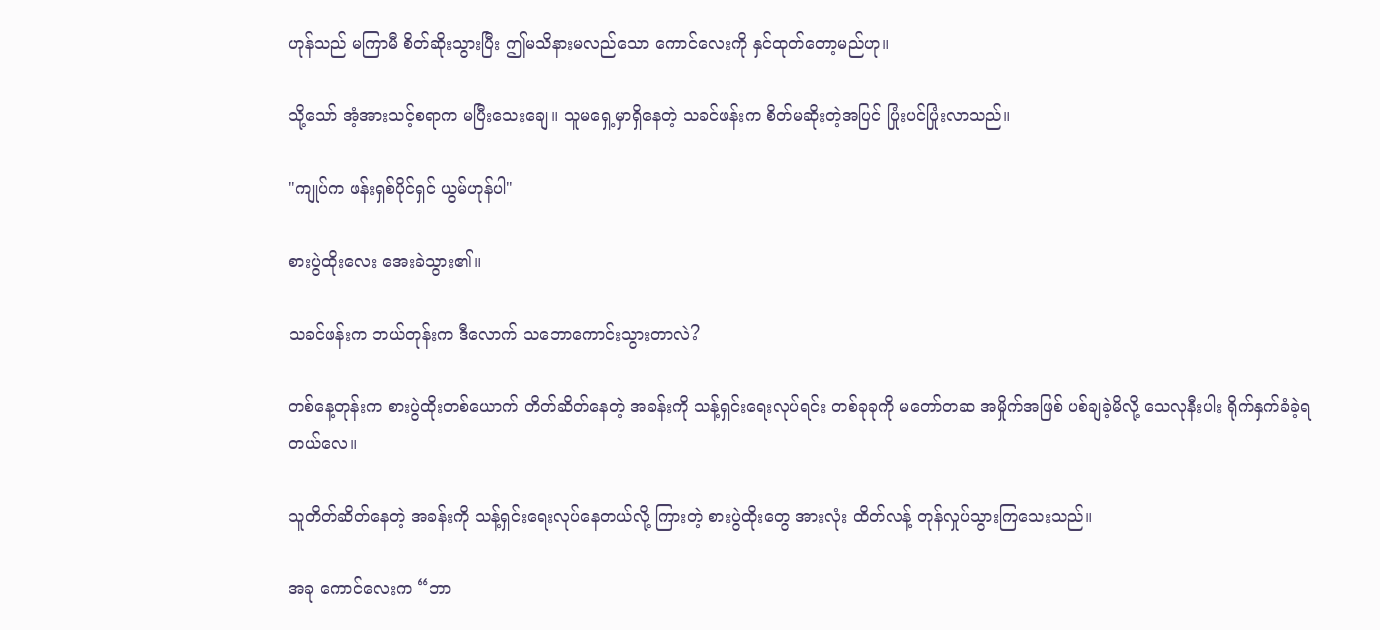ဟုန်သည် မကြာမီ စိတ်ဆိုးသွားပြီး ဤမသိနားမလည်သော ကောင်လေးကို နှင်ထုတ်တော့မည်ဟု။

သို့သော် အံ့အားသင့်စရာက မပြီးသေးချေ။ သူမရှေ့မှာရှိနေတဲ့ သခင်ဖန်းက စိတ်မဆိုးတဲ့အပြင် ပြုံးပင်ပြုံးလာသည်။

"ကျုပ်က ဖန်းရှစ်ပိုင်ရှင် ယွမ်ဟုန်ပါ"

စားပွဲထိုးလေး အေးခဲသွား၏။

သခင်ဖန်းက ဘယ်တုန်းက ဒီလောက် သဘောကောင်းသွားတာလဲ?

တစ်နေ့တုန်းက စားပွဲထိုးတစ်ယောက် တိတ်ဆိတ်နေတဲ့ အခန်းကို သန့်ရှင်းရေးလုပ်ရင်း တစ်ခုခုကို မတော်တဆ အမှိုက်အဖြစ် ပစ်ချခဲ့မိလို့ သေလုနီးပါး ရိုက်နှက်ခံခဲ့ရတယ်လေ။

သူတိတ်ဆိတ်နေတဲ့ အခန်းကို သန့်ရှင်းရေးလုပ်နေတယ်လို့ ကြားတဲ့ စားပွဲထိုးတွေ အားလုံး ထိတ်လန့် တုန်လှုပ်သွားကြသေးသည်။

အခု ကောင်လေးက “ဘာ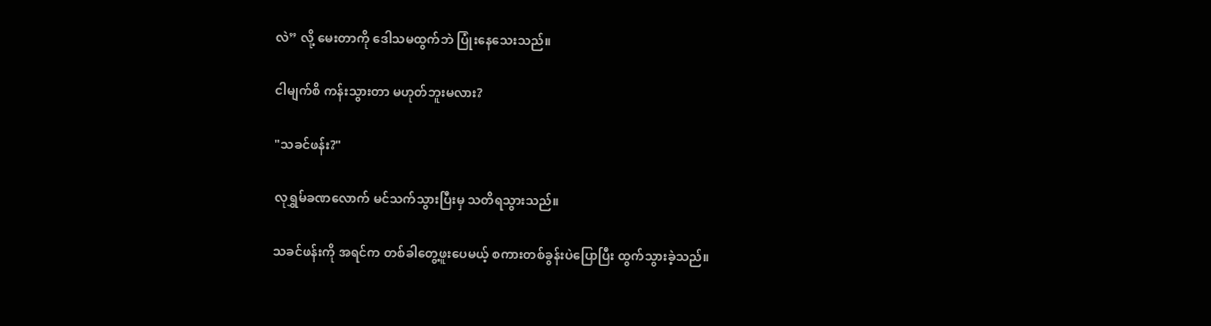လဲ” လို့ မေးတာကို ဒေါသမထွက်ဘဲ ပြုံးနေသေးသည်။

ငါမျက်စိ ကန်းသွားတာ မဟုတ်ဘူးမလား?

"သခင်ဖန်း?"

လုရွှမ်ခဏလောက် မင်သက်သွားပြီးမှ သတိရသွားသည်။

သခင်ဖန်းကို အရင်က တစ်ခါတွေ့ဖူးပေမယ့် စကားတစ်ခွန်းပဲပြောပြီး ထွက်သွားခဲ့သည်။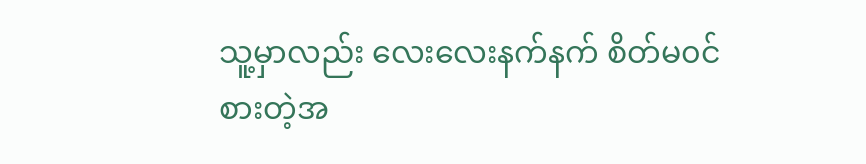သူ့မှာလည်း လေးလေးနက်နက် စိတ်မ၀င်စားတဲ့အ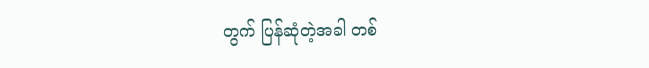တွက် ပြန်ဆုံတဲ့အခါ တစ်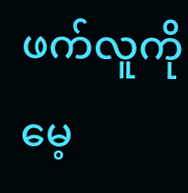ဖက်လူကို မေ့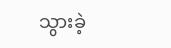သွားခဲ့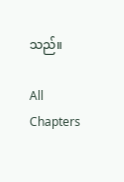သည်။

All Chapters